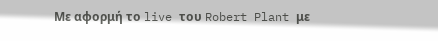Με αφορμή το live του Robert Plant με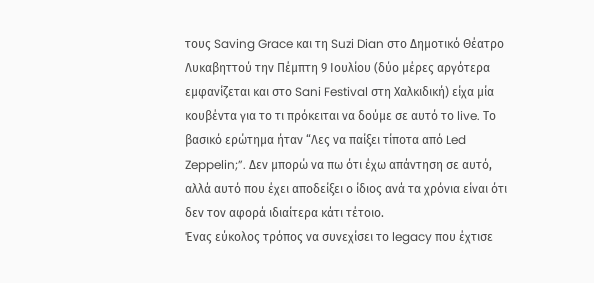τους Saving Grace και τη Suzi Dian στο Δημοτικό Θέατρο Λυκαβηττού την Πέμπτη 9 Ιουλίου (δύο μέρες αργότερα εμφανίζεται και στο Sani Festival στη Χαλκιδική) είχα μία κουβέντα για το τι πρόκειται να δούμε σε αυτό το live. Το βασικό ερώτημα ήταν “Λες να παίξει τίποτα από Led Zeppelin;”. Δεν μπορώ να πω ότι έχω απάντηση σε αυτό, αλλά αυτό που έχει αποδείξει ο ίδιος ανά τα χρόνια είναι ότι δεν τον αφορά ιδιαίτερα κάτι τέτοιο.
Ένας εύκολος τρόπος να συνεχίσει το legacy που έχτισε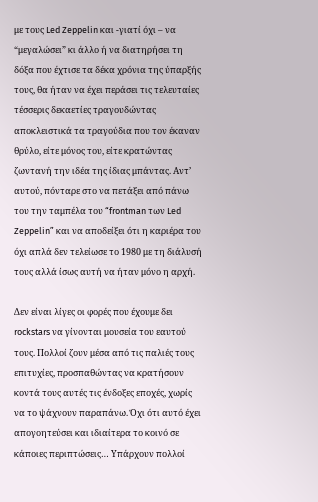με τους Led Zeppelin και -γιατί όχι – να “μεγαλώσει” κι άλλο ή να διατηρήσει τη δόξα που έχτισε τα δέκα χρόνια της ύπαρξής τους, θα ήταν να έχει περάσει τις τελευταίες τέσσερις δεκαετίες τραγουδώντας αποκλειστικά τα τραγούδια που τον έκαναν θρύλο, είτε μόνος του, είτε κρατώντας ζωντανή την ιδέα της ίδιας μπάντας. Αντ’ αυτού, πόνταρε στο να πετάξει από πάνω του την ταμπέλα του “frontman των Led Zeppelin” και να αποδείξει ότι η καριέρα του όχι απλά δεν τελείωσε το 1980 με τη διάλυσή τους αλλά ίσως αυτή να ήταν μόνο η αρχή.

Δεν είναι λίγες οι φορές που έχουμε δει rockstars να γίνονται μουσεία του εαυτού τους. Πολλοί ζουν μέσα από τις παλιές τους επιτυχίες, προσπαθώντας να κρατήσουν κοντά τους αυτές τις ένδοξες εποχές, χωρίς να το ψάχνουν παραπάνω. Όχι ότι αυτό έχει απογοητεύσει και ιδιαίτερα το κοινό σε κάποιες περιπτώσεις… Υπάρχουν πολλοί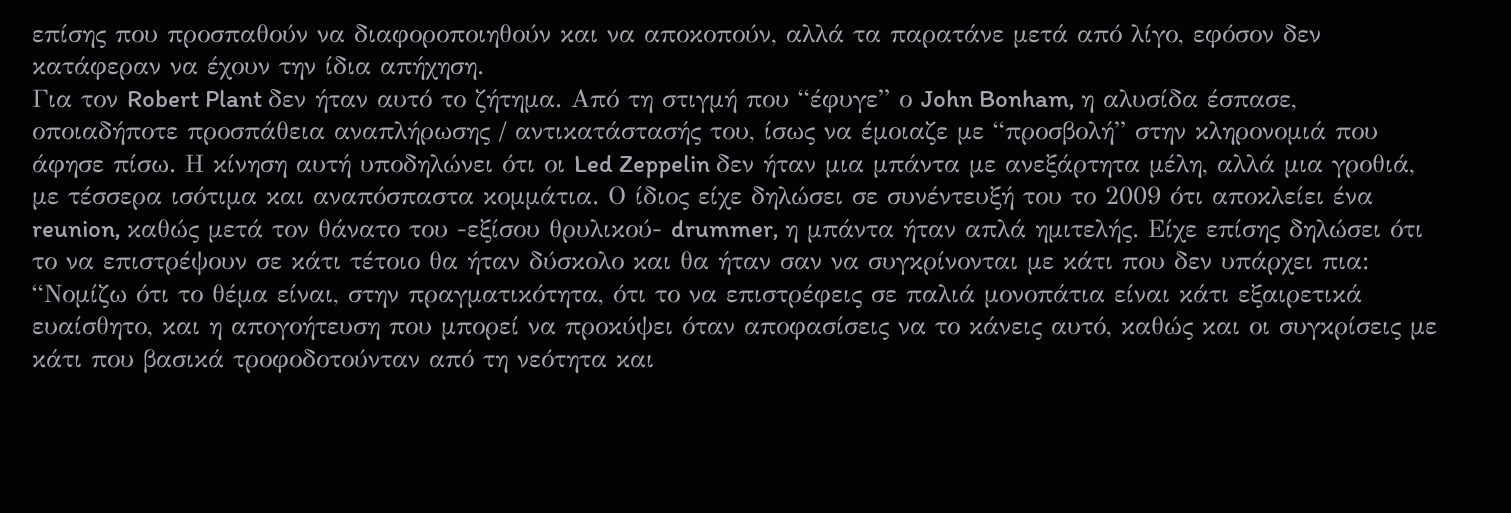επίσης που προσπαθούν να διαφοροποιηθούν και να αποκοπούν, αλλά τα παρατάνε μετά από λίγο, εφόσον δεν κατάφεραν να έχουν την ίδια απήχηση.
Για τον Robert Plant δεν ήταν αυτό το ζήτημα. Από τη στιγμή που “έφυγε” ο John Bonham, η αλυσίδα έσπασε, οποιαδήποτε προσπάθεια αναπλήρωσης / αντικατάστασής του, ίσως να έμοιαζε με “προσβολή” στην κληρονομιά που άφησε πίσω. Η κίνηση αυτή υποδηλώνει ότι οι Led Zeppelin δεν ήταν μια μπάντα με ανεξάρτητα μέλη, αλλά μια γροθιά, με τέσσερα ισότιμα και αναπόσπαστα κομμάτια. Ο ίδιος είχε δηλώσει σε συνέντευξή του το 2009 ότι αποκλείει ένα reunion, καθώς μετά τον θάνατο του -εξίσου θρυλικού- drummer, η μπάντα ήταν απλά ημιτελής. Είχε επίσης δηλώσει ότι το να επιστρέψουν σε κάτι τέτοιο θα ήταν δύσκολο και θα ήταν σαν να συγκρίνονται με κάτι που δεν υπάρχει πια:
“Νομίζω ότι το θέμα είναι, στην πραγματικότητα, ότι το να επιστρέφεις σε παλιά μονοπάτια είναι κάτι εξαιρετικά ευαίσθητο, και η απογοήτευση που μπορεί να προκύψει όταν αποφασίσεις να το κάνεις αυτό, καθώς και οι συγκρίσεις με κάτι που βασικά τροφοδοτούνταν από τη νεότητα και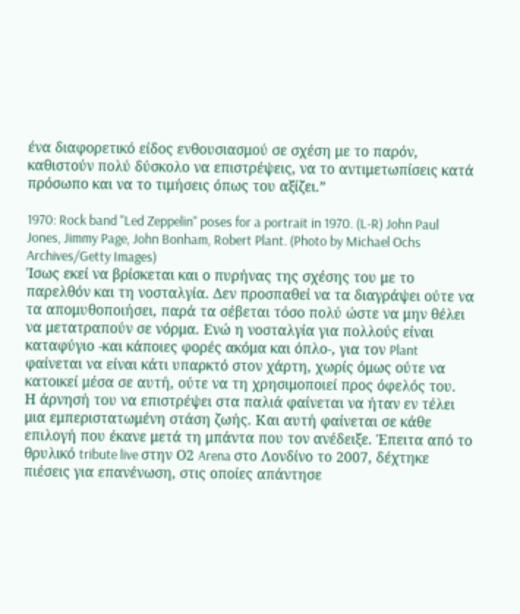ένα διαφορετικό είδος ενθουσιασμού σε σχέση με το παρόν, καθιστούν πολύ δύσκολο να επιστρέψεις, να το αντιμετωπίσεις κατά πρόσωπο και να το τιμήσεις όπως του αξίζει.”

1970: Rock band "Led Zeppelin" poses for a portrait in 1970. (L-R) John Paul Jones, Jimmy Page, John Bonham, Robert Plant. (Photo by Michael Ochs Archives/Getty Images)
Ίσως εκεί να βρίσκεται και ο πυρήνας της σχέσης του με το παρελθόν και τη νοσταλγία. Δεν προσπαθεί να τα διαγράψει ούτε να τα απομυθοποιήσει, παρά τα σέβεται τόσο πολύ ώστε να μην θέλει να μετατραπούν σε νόρμα. Ενώ η νοσταλγία για πολλούς είναι καταφύγιο -και κάποιες φορές ακόμα και όπλο-, για τον Plant φαίνεται να είναι κάτι υπαρκτό στον χάρτη, χωρίς όμως ούτε να κατοικεί μέσα σε αυτή, ούτε να τη χρησιμοποιεί προς όφελός του.
Η άρνησή του να επιστρέψει στα παλιά φαίνεται να ήταν εν τέλει μια εμπεριστατωμένη στάση ζωής. Και αυτή φαίνεται σε κάθε επιλογή που έκανε μετά τη μπάντα που τον ανέδειξε. Έπειτα από το θρυλικό tribute live στην Ο2 Arena στο Λονδίνο το 2007, δέχτηκε πιέσεις για επανένωση, στις οποίες απάντησε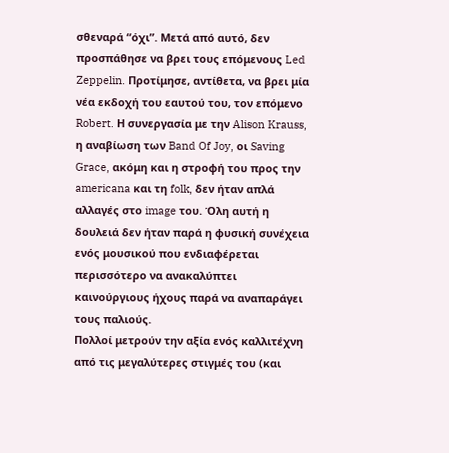σθεναρά “όχι”. Μετά από αυτό, δεν προσπάθησε να βρει τους επόμενους Led Zeppelin. Προτίμησε, αντίθετα, να βρει μία νέα εκδοχή του εαυτού του, τον επόμενο Robert. Η συνεργασία με την Alison Krauss, η αναβίωση των Band Of Joy, οι Saving Grace, ακόμη και η στροφή του προς την americana και τη folk, δεν ήταν απλά αλλαγές στο image του. Όλη αυτή η δουλειά δεν ήταν παρά η φυσική συνέχεια ενός μουσικού που ενδιαφέρεται περισσότερο να ανακαλύπτει καινούργιους ήχους παρά να αναπαράγει τους παλιούς.
Πολλοί μετρούν την αξία ενός καλλιτέχνη από τις μεγαλύτερες στιγμές του (και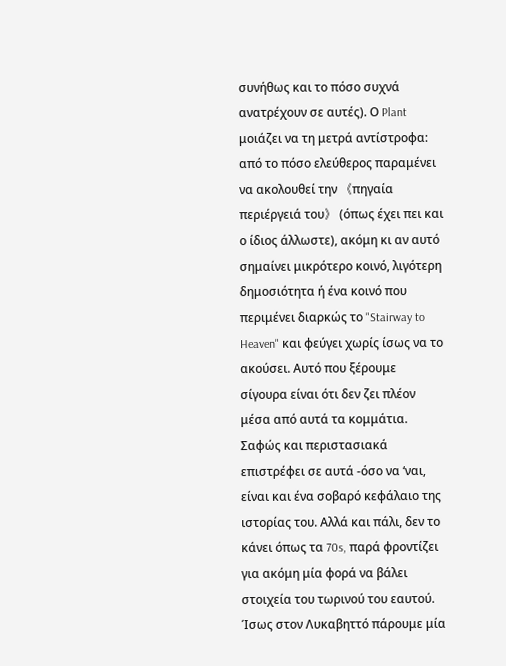συνήθως και το πόσο συχνά ανατρέχουν σε αυτές). Ο Plant μοιάζει να τη μετρά αντίστροφα: από το πόσο ελεύθερος παραμένει να ακολουθεί την 《πηγαία περιέργειά του》 (όπως έχει πει και ο ίδιος άλλωστε), ακόμη κι αν αυτό σημαίνει μικρότερο κοινό, λιγότερη δημοσιότητα ή ένα κοινό που περιμένει διαρκώς το "Stairway to Heaven" και φεύγει χωρίς ίσως να το ακούσει. Αυτό που ξέρουμε σίγουρα είναι ότι δεν ζει πλέον μέσα από αυτά τα κομμάτια. Σαφώς και περιστασιακά επιστρέφει σε αυτά -όσο να ‘ναι, είναι και ένα σοβαρό κεφάλαιο της ιστορίας του. Αλλά και πάλι, δεν το κάνει όπως τα 70s, παρά φροντίζει για ακόμη μία φορά να βάλει στοιχεία του τωρινού του εαυτού. Ίσως στον Λυκαβηττό πάρουμε μία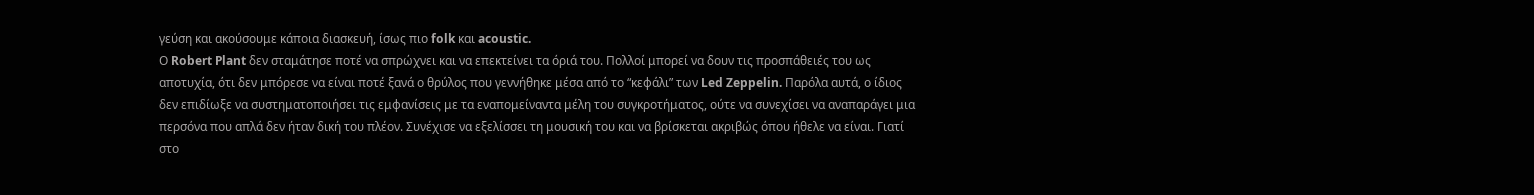γεύση και ακούσουμε κάποια διασκευή, ίσως πιο folk και acoustic.
Ο Robert Plant δεν σταμάτησε ποτέ να σπρώχνει και να επεκτείνει τα όριά του. Πολλοί μπορεί να δουν τις προσπάθειές του ως αποτυχία, ότι δεν μπόρεσε να είναι ποτέ ξανά ο θρύλος που γεννήθηκε μέσα από το “κεφάλι” των Led Zeppelin. Παρόλα αυτά, ο ίδιος δεν επιδίωξε να συστηματοποιήσει τις εμφανίσεις με τα εναπομείναντα μέλη του συγκροτήματος, ούτε να συνεχίσει να αναπαράγει μια περσόνα που απλά δεν ήταν δική του πλέον. Συνέχισε να εξελίσσει τη μουσική του και να βρίσκεται ακριβώς όπου ήθελε να είναι. Γιατί στο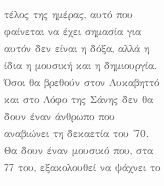τέλος της ημέρας, αυτό που φαίνεται να έχει σημασία για αυτόν δεν είναι η δόξα, αλλά η ίδια η μουσική και η δημιουργία.
Όσοι θα βρεθούν στον Λυκαβηττό και στο Λόφο της Σάνης δεν θα δουν έναν άνθρωπο που αναβιώνει τη δεκαετία του '70. Θα δουν έναν μουσικό που, στα 77 του, εξακολουθεί να ψάχνει το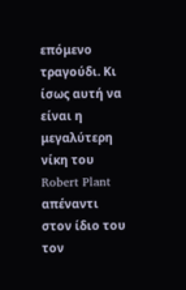επόμενο τραγούδι. Κι ίσως αυτή να είναι η μεγαλύτερη νίκη του Robert Plant απέναντι στον ίδιο του τον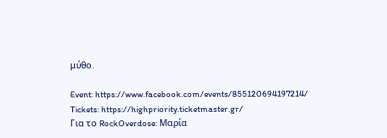μύθο.

Event: https://www.facebook.com/events/855120694197214/
Tickets: https://highpriority.ticketmaster.gr/
Για το RockOverdose: Μαρία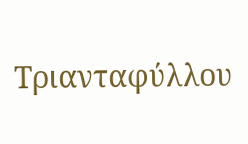Τριανταφύλλου